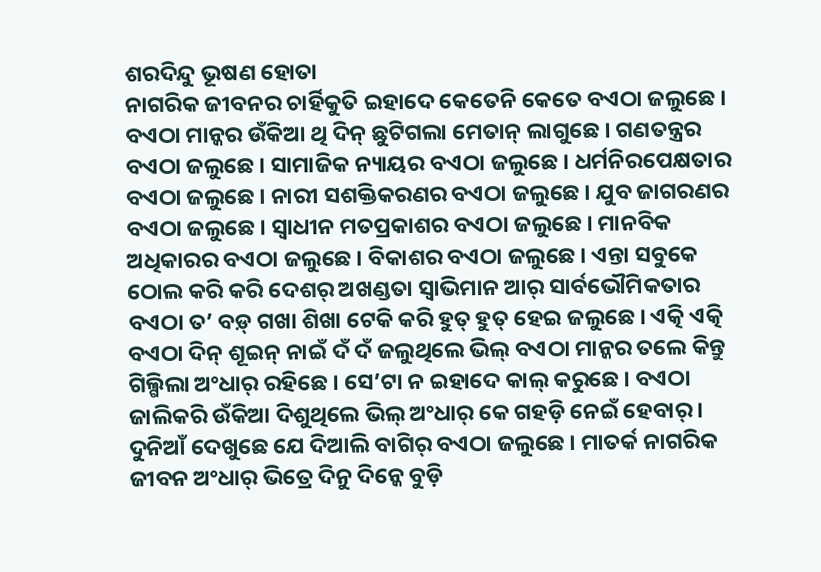ଶରଦିନ୍ଦୁ ଭୂଷଣ ହୋତା
ନାଗରିକ ଜୀବନର ଚାର୍ହିକୁତି ଇହାଦେ କେତେନି କେତେ ବଏଠା ଜଲୁଛେ । ବଏଠା ମାନ୍କର ଉଁକିଆ ଥି ଦିନ୍ ଛୁଟିଗଲା ମେତାନ୍ ଲାଗୁଛେ । ଗଣତନ୍ତ୍ରର ବଏଠା ଜଲୁଛେ । ସାମାଜିକ ନ୍ୟାୟର ବଏଠା ଜଲୁଛେ । ଧର୍ମନିରପେକ୍ଷତାର ବଏଠା ଜଲୁଛେ । ନାରୀ ସଶକ୍ତିକରଣର ବଏଠା ଜଲୁଛେ । ଯୁବ ଜାଗରଣର ବଏଠା ଜଲୁଛେ । ସ୍ୱାଧୀନ ମତପ୍ରକାଶର ବଏଠା ଜଲୁଛେ । ମାନବିକ ଅଧିକାରର ବଏଠା ଜଲୁଛେ । ବିକାଶର ବଏଠା ଜଲୁଛେ । ଏନ୍ତା ସବୁକେ ଠୋଲ କରି କରି ଦେଶର୍ ଅଖଣ୍ଡତା ସ୍ୱାଭିମାନ ଆର୍ ସାର୍ବଭୌମିକତାର ବଏଠା ତ’ ବଡ଼୍ ଗଖା ଶିଖା ଟେକି କରି ହୁତ୍ ହୁତ୍ ହେଇ ଜଲୁଛେ । ଏତ୍କି ଏତ୍କି ବଏଠା ଦିନ୍ ଶୂଇନ୍ ନାଇଁ ଦଁ ଦଁ ଜଲୁଥିଲେ ଭିଲ୍ ବଏଠା ମାନ୍କର ତଲେ କିନ୍ତୁ ଗିଲ୍ଗିଲା ଅଂଧାର୍ ରହିଛେ । ସେ’ଟା ନ ଇହାଦେ କାଲ୍ କରୁଛେ । ବଏଠା ଜାଲିକରି ଉଁକିଆ ଦିଶୁଥିଲେ ଭିଲ୍ ଅଂଧାର୍ କେ ଗହଡ଼ି ନେଇଁ ହେବାର୍ । ଦୁନିଆଁ ଦେଖୁଛେ ଯେ ଦିଆଲି ବାଗିର୍ ବଏଠା ଜଲୁଛେ । ମାତର୍କ ନାଗରିକ ଜୀବନ ଅଂଧାର୍ ଭିତ୍ରେ ଦିନୁ ଦିନ୍କେ ବୁଡ଼ି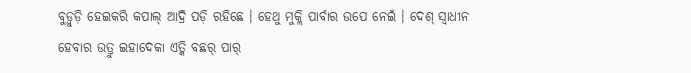ବୁଡ଼୍ବୁଡ଼ି ହେଇକରି କପାଲ୍ ଆଦ୍ରି ପଡ଼ି ରହିଛେ । ହେଥୁ ମୁକ୍ଲି ପାର୍ବାର ଉପେ ନେଇଁ । ଦେଶ୍ ସ୍ୱାଧୀନ ହେବାର ଉତ୍ରୁ ଇହାଦେକା ଏତ୍କି ବଛର୍ ପାର୍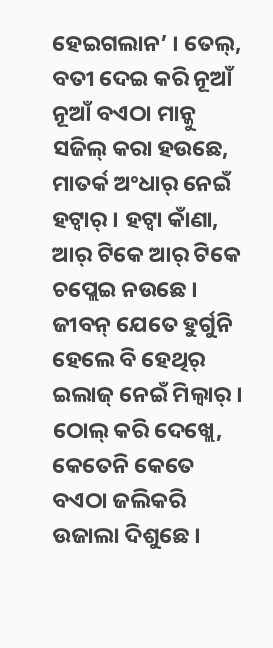ହେଇଗଲାନ’ । ତେଲ୍, ବତୀ ଦେଇ କରି ନୂଆଁ ନୂଆଁ ବଏଠା ମାନ୍କୁ ସଜିଲ୍ କରା ହଉଛେ, ମାତର୍କ ଅଂଧାର୍ ନେଇଁ ହଟ୍ବାର୍ । ହଟ୍ବା କାଁଣା, ଆର୍ ଟିକେ ଆର୍ ଟିକେ ଚପ୍ଲେଇ ନଉଛେ । ଜୀବନ୍ ଯେତେ ହୁର୍ଗୁନି ହେଲେ ବି ହେଥିର୍ ଇଲାଜ୍ ନେଇଁ ମିଲ୍ବାର୍ ।
ଠୋଲ୍ କରି ଦେଖ୍ଲେ, କେତେନି କେତେ ବଏଠା ଜଲିକରି ଉଜାଲା ଦିଶୁଛେ ।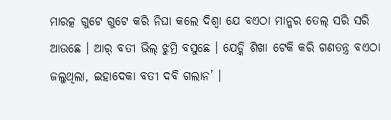ମାରତ୍କ ଗୁଟେ ଗୁଟେ କରି ନିଘା କଲେ ଦିଶ୍ବା ଯେ ବଏଠା ମାନ୍କର ତେଲ୍ ସରି ସରି ଆଉଛେ । ଆର୍ ବତୀ ଭିଲ୍ ଝୁମ୍ରି ବସୁଛେ । ଯେଡ଼୍କି ଶିଖା ଟେକି କରି ଗଣତନ୍ତ୍ର ବଏଠା ଜଲୁଥିଲା, ଇହାଦେକା ବତୀ ଦବି ଗଲାନ’ ।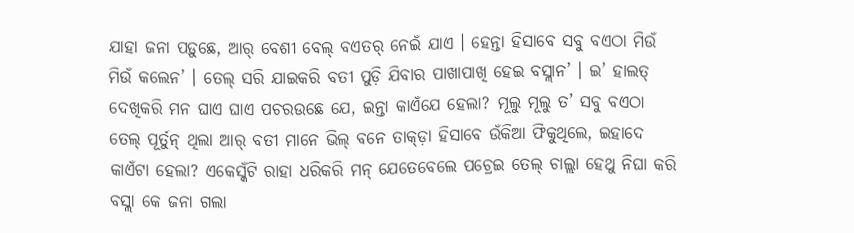ଯାହା ଜନା ପଡ଼ୁଛେ, ଆର୍ ବେଶୀ ବେଲ୍ ବଏତର୍ ନେଇଁ ଯାଏ । ହେନ୍ତା ହିସାବେ ସବୁ ବଏଠା ମିଉଁ ମିଉଁ କଲେନ’ । ତେଲ୍ ସରି ଯାଇକରି ବତୀ ପୁଡ଼ି ଯିବାର ପାଖାପାଖି ହେଇ ବସ୍ଲାନ’ । ଇ’ ହାଲତ୍ ଦେଖିକରି ମନ ଘାଏ ଘାଏ ପଚରଉଛେ ଯେ, ଇନ୍ତା କାଏଁଯେ ହେଲା? ମୂଲୁ ମୂଲୁ ତ’ ସବୁ ବଏଠା ତେଲ୍ ପୂର୍ତୁନ୍ ଥିଲା ଆର୍ ବତୀ ମାନେ ଭିଲ୍ ବନେ ତାକ୍ଡ଼ା ହିସାବେ ଉଁକିଆ ଫିକୁଥିଲେ, ଇହାଦେ କାଏଁଟା ହେଲା? ଏକେସ୍କଁଟି ରାହା ଧରିକରି ମନ୍ ଯେତେବେଲେ ପଚ୍ରେଇ ତେଲ୍ ଚାଲ୍ଲା ହେଥୁ ନିଘା କରି ବସ୍ଲା କେ ଜନା ଗଲା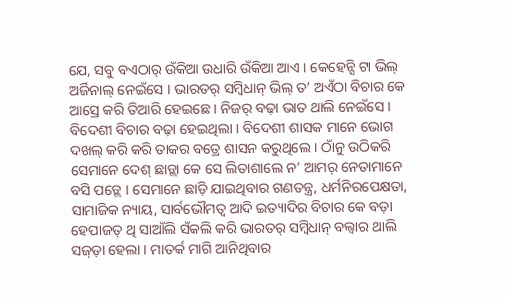ଯେ, ସବୁ ବଏଠାର୍ ଉଁକିଆ ଉଧାରି ଉଁକିଆ ଆଏ । କେହେନ୍ସି ଟା ଭିଲ୍ ଅର୍ଜିନାଲ୍ ନେଇଁସେ । ଭାରତର୍ ସମ୍ବିଧାନ୍ ଭିଲ୍ ତ’ ଅଏଁଠା ବିଚାର କେ ଆସ୍ରେ କରି ତିଆରି ହେଇଛେ । ନିଜର୍ ବଢ଼ା ଭାତ ଥାଲି ନେଇଁସେ । ବିଦେଶୀ ବିଚାର ବଢ଼ା ହେଇଥିଲା । ବିଦେଶୀ ଶାସକ ମାନେ ଭୋଗ ଦଖଲ୍ କରି କରି ତାକର ବତ୍ରେ ଶାସନ କରୁଥିଲେ । ଠାଁନୁ ଉଠିକରି ସେମାନେ ଦେଶ୍ ଛାଡ଼୍ଲା କେ ସେ ଲିତାଶାଲେ ନ’ ଆମର୍ ନେତାମାନେ ବସି ପଡ଼୍ଲେ । ସେମାନେ ଛାଡ଼ି ଯାଇଥିବାର ଗଣତନ୍ତ୍ର, ଧର୍ମନିରପେକ୍ଷତା, ସାମାଜିକ ନ୍ୟାୟ, ସାର୍ବଭୌମତ୍ୱ ଆଦି ଇତ୍ୟାଦିର ବିଚାର କେ ବଡ଼ା ହେପାଜତ୍ ଥି ସାଆଁଲି ସଁକଲି କରି ଭାରତର୍ ସମ୍ବିଧାନ୍ ବଲ୍ବାର ଥାଲି ସଜ୍ଡ଼ା ହେଲା । ମାତର୍କ ମାଗି ଆନିଥିବାର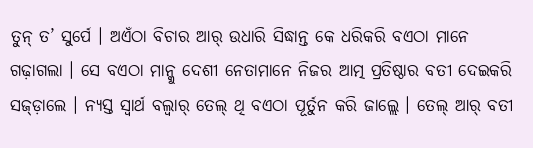ତୁନ୍ ତ’ ସୁର୍ପେ । ଅଏଁଠା ବିଚାର ଆର୍ ଉଧାରି ସିଦ୍ଧାନ୍ତ କେ ଧରିକରି ବଏଠା ମାନେ ଗଢ଼ାଗଲା । ସେ ବଏଠା ମାନ୍କୁ ଦେଶୀ ନେତାମାନେ ନିଜର ଆତ୍ମ ପ୍ରତିଷ୍ଠାର ବତୀ ଦେଇକରି ସଜ୍ଡ଼ାଲେ । ନ୍ୟସ୍ତ ସ୍ୱାର୍ଥ ବଲ୍ବାର୍ ତେଲ୍ ଥି ବଏଠା ପୂର୍ତୁନ କରି ଜାଲ୍ଲେ । ତେଲ୍ ଆର୍ ବତୀ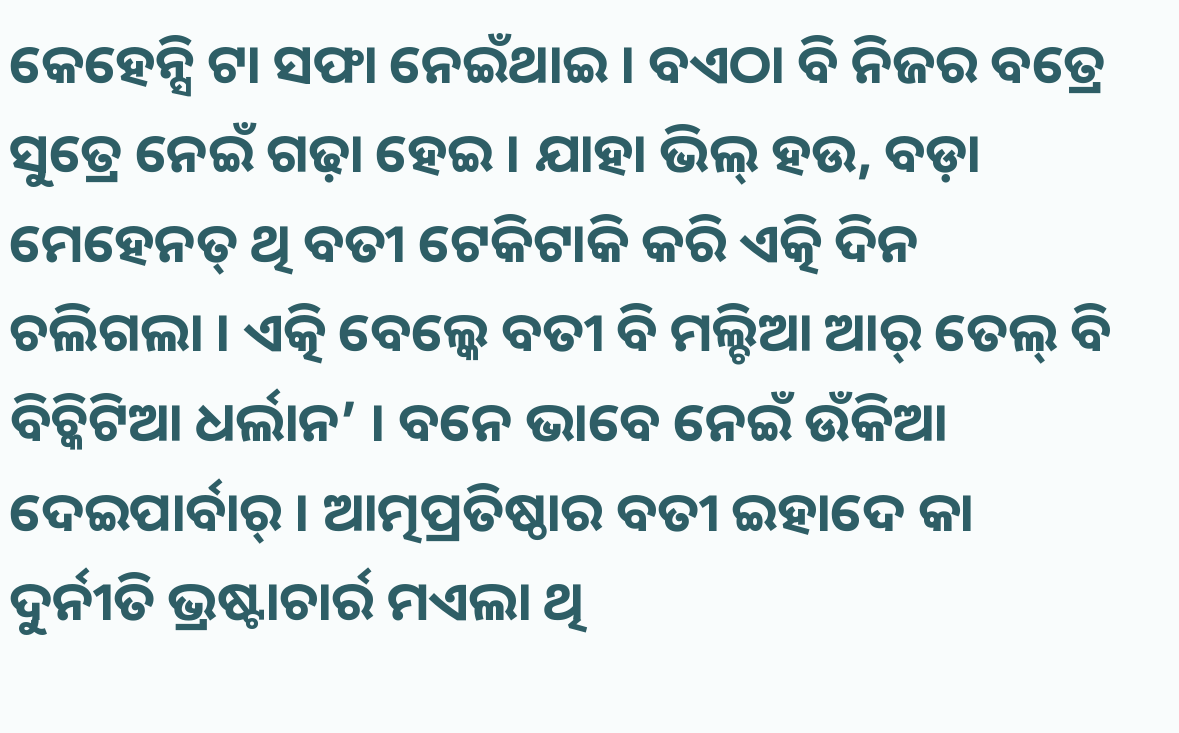କେହେନ୍ସି ଟା ସଫା ନେଇଁଥାଇ । ବଏଠା ବି ନିଜର ବତ୍ରେ ସୁତ୍ରେ ନେଇଁ ଗଢ଼ା ହେଇ । ଯାହା ଭିଲ୍ ହଉ, ବଡ଼ା ମେହେନତ୍ ଥି ବତୀ ଟେକିଟାକି କରି ଏତ୍କି ଦିନ ଚଲିଗଲା । ଏତ୍କି ବେଲ୍କେ ବତୀ ବି ମଲ୍ଚିଆ ଆର୍ ତେଲ୍ ବି ବିଚ୍କିଟିଆ ଧର୍ଲାନ’ । ବନେ ଭାବେ ନେଇଁ ଉଁକିଆ ଦେଇପାର୍ବାର୍ । ଆତ୍ମପ୍ରତିଷ୍ଠାର ବତୀ ଇହାଦେ କା ଦୁର୍ନୀତି ଭ୍ରଷ୍ଟାଚାର୍ର ମଏଲା ଥି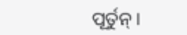ପୂର୍ତୁନ୍ ।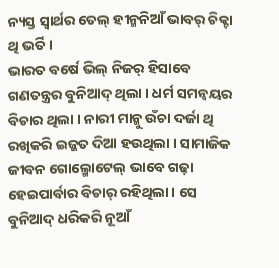ନ୍ୟସ୍ତ ସ୍ୱାର୍ଥର ତେଲ୍ ହୀନ୍ମନିଆଁ ଭାବର୍ ଚିକ୍ଟା ଥି ଭର୍ତି ।
ଭାରତ ବର୍ଷେ ଭିଲ୍ ନିଜର୍ ହିସାବେ ଗଣତନ୍ତ୍ରର ବୁନିଆଦ୍ ଥିଲା । ଧର୍ମ ସମନ୍ୱୟର ବିଚାର ଥିଲା । ନାରୀ ମାନ୍କୁ ଉଁଚା ଦର୍ଜା ଥି ରଖିକରି ଇଜ୍ଜତ ଦିଆ ହଉଥିଲା । ସାମାଜିକ ଜୀବନ ଗୋଲ୍ମୋଟେଲ୍ ଭାବେ ଗଢ଼ା ହେଇପାର୍ବାର ବିଚାର୍ ରହିଥିଲା । ସେ ବୁନିଆଦ୍ ଧରିକରି ନୂଆଁ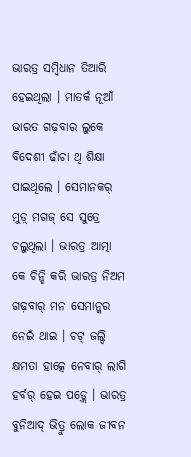ଭାରତ୍ର ସମ୍ବିଧାନ ତିଆରି ହେଇଥିଲା । ମାତର୍କ ନୂଆଁ ଭାରତ ଗଢ଼ବାର ଲୁକେ ବିଦେଶୀ ଢାଁଚା ଥି ଶିକ୍ଷା ପାଇଥିଲେ । ସେମାନକର୍ ମୁଡ଼୍ ମଗଜ୍ ସେ ସୁତ୍ରେ ଚଲୁଥିଲା । ଭାରତ୍ର ଆତ୍ମା କେ ଚିନ୍ହି କରି ଭାରତ୍ର ନିଅମ ଗଢ଼ବାର୍ ମନ ସେମାନ୍କର ନେଇଁ ଥାଇ । ଚଟ୍ ଜଲ୍ଦି କ୍ଷମତା ହାତ୍କେ ନେବାର୍ ଲାଗି ହର୍ବର୍ ହେଇ ପଡ଼୍ଲେ । ଭାରତ୍ର ବୁନିଆଦ୍ ଭିତ୍ରୁ ଲୋକ ଜୀବନ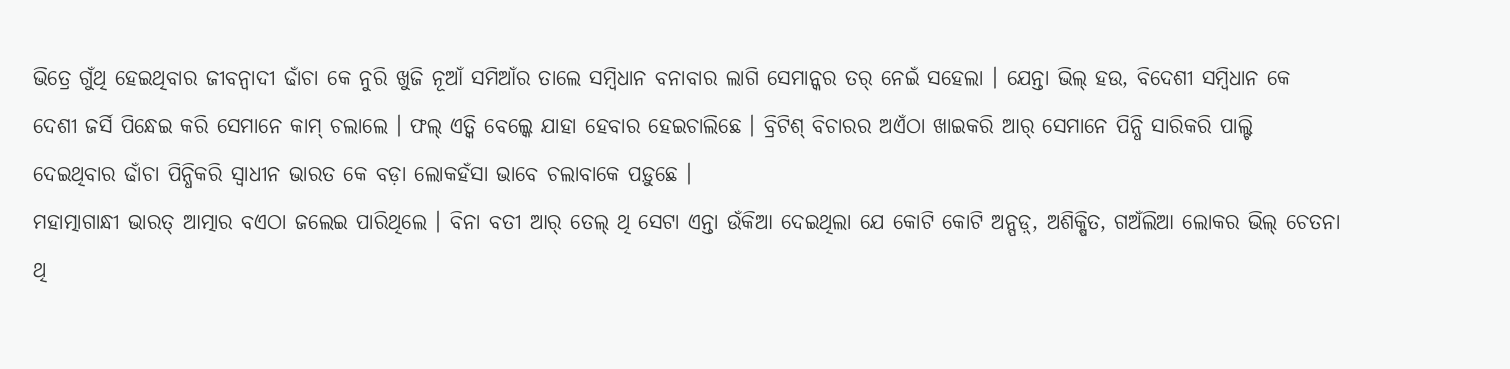ଭିତ୍ରେ ଗୁଁଥି ହେଇଥିବାର ଜୀବନ୍ବାଦୀ ଢାଁଚା କେ ନୁରି ଖୁଜି ନୂଆଁ ସମିଆଁର ତାଲେ ସମ୍ବିଧାନ ବନାବାର ଲାଗି ସେମାନ୍କର ତର୍ ନେଇଁ ସହେଲା । ଯେନ୍ତା ଭିଲ୍ ହଉ, ବିଦେଶୀ ସମ୍ବିଧାନ କେ ଦେଶୀ ଜର୍ସି ପିନ୍ଧେଇ କରି ସେମାନେ କାମ୍ ଚଲାଲେ । ଫଲ୍ ଏତ୍କି ବେଲ୍କେ ଯାହା ହେବାର ହେଇଚାଲିଛେ । ବ୍ରିଟିଶ୍ ବିଚାରର ଅଏଁଠା ଖାଇକରି ଆର୍ ସେମାନେ ପିନ୍ଧି ସାରିକରି ପାଲ୍ଟି ଦେଇଥିବାର ଢାଁଚା ପିନ୍ଧିକରି ସ୍ୱାଧୀନ ଭାରତ କେ ବଡ଼ା ଲୋକହଁସା ଭାବେ ଚଲାବାକେ ପଡ଼ୁଛେ ।
ମହାତ୍ମାଗାନ୍ଧୀ ଭାରତ୍ ଆତ୍ମାର ବଏଠା ଜଲେଇ ପାରିଥିଲେ । ବିନା ବତୀ ଆର୍ ତେଲ୍ ଥି ସେଟା ଏନ୍ତା ଉଁକିଆ ଦେଇଥିଲା ଯେ କୋଟି କୋଟି ଅନ୍ପଡ଼୍, ଅଶିକ୍ଷିତ, ଗଅଁଲିଆ ଲୋକର ଭିଲ୍ ଚେତନା ଥି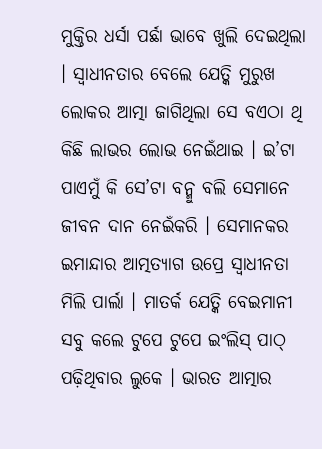ମୁକ୍ତିର ଧର୍ସା ପର୍ଛା ଭାବେ ଖୁଲି ଦେଇଥିଲା । ସ୍ୱାଧୀନତାର ବେଲେ ଯେତ୍କି ମୁରୁଖ ଲୋକର ଆତ୍ମା ଜାଗିଥିଲା ସେ ବଏଠା ଥି କିଛି ଲାଭର ଲୋଭ ନେଇଁଥାଇ । ଇ’ଟା ପାଏମୁଁ କି ସେ’ଟା ବନ୍ମୁ ବଲି ସେମାନେ ଜୀବନ ଦାନ ନେଇଁକରି । ସେମାନକର ଇମାନ୍ଦାର ଆତ୍ମତ୍ୟାଗ ଉପ୍ରେ ସ୍ୱାଧୀନତା ମିଲି ପାର୍ଲା । ମାତର୍କ ଯେତ୍କି ବେଇମାନୀ ସବୁ କଲେ ଟୁପେ ଟୁପେ ଇଂଲିସ୍ ପାଠ୍ ପଢ଼ିଥିବାର ଲୁକେ । ଭାରତ ଆତ୍ମାର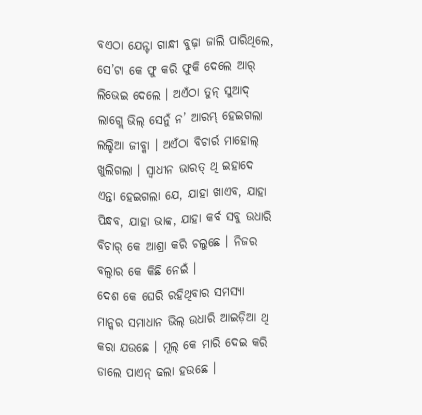ବଏଠା ଯେନ୍ଟା ଗାନ୍ଧୀ ବୁଢ଼ା ଜାଲି ପାରିଥିଲେ, ସେ’ଟା କେ ଫୁ କରି ଫୁକି ଦେଲେ ଆର୍ ଲିଭେଇ ଦେଲେ । ଅଏଁଠା ତୁନ୍ ସୁଆଦ୍ ଲାଗ୍ଲେ ଭିଲ୍ ସେନୁଁ ନ’ ଆରମ୍ଭ୍ ହେଇଗଲା ଲଲ୍ହିଆ ଜୀବ୍କା । ଅଏଁଠା ବିଚାର୍ର ମାହୋଲ୍ ଖୁଲିଗଲା । ସ୍ୱାଧୀନ ଭାରତ୍ ଥି ଇହାଦେ ଏନ୍ତା ହେଇଗଲା ଯେ, ଯାହା ଖାଏବ, ଯାହା ପିନ୍ଧବ, ଯାହା ଭାବ୍ବ, ଯାହା କର୍ବ ସବୁ ଉଧାରି ବିଚାର୍ କେ ଆଶ୍ରା କରି ଚଲୁଛେ । ନିଜର ବଲ୍ବାର କେ କିଛି ନେଇଁ ।
ଦେଶ କେ ଘେରି ରହିଥିବାର ସମସ୍ୟା ମାନ୍କର ସମାଧାନ ଭିଲ୍ ଉଧାରି ଆଇଡ଼ିଆ ଥି କରା ଯଉଛେ । ମୂଲ୍ କେ ମାରି ଦେଇ କରି ଡାଲେ ପାଏନ୍ ଢଲା ହଉଛେ ।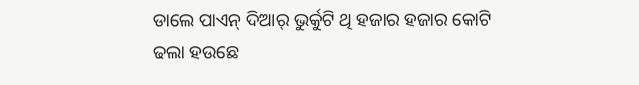ଡାଲେ ପାଏନ୍ ଦିଆର୍ ଭୁର୍କୁଟି ଥି ହଜାର ହଜାର କୋଟି ଢଲା ହଉଛେ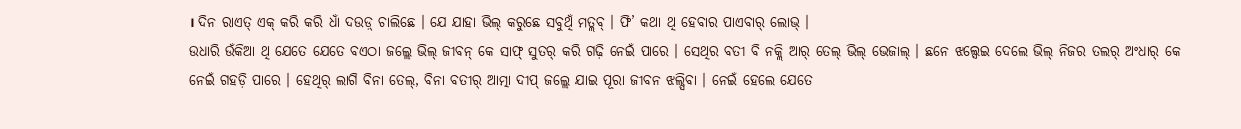। ଦିନ ରାଏତ୍ ଏକ୍ କରି କରି ଧାଁ ଦଉଡ଼୍ ଚାଲିଛେ । ଯେ ଯାହା ଭିଲ୍ କରୁଛେ ସବୁଥିଁ ମତ୍ଲବ୍ । ଫି’ କଥା ଥି ହେବାର ପାଏବାର୍ ଲୋଭ୍ ।
ଉଧାରି ଉଁକିଆ ଥି ଯେତେ ଯେତେ ବଏଠା ଜଲ୍ଲେ ଭିଲ୍ ଜୀବନ୍ କେ ସାଫ୍ ସୁତର୍ କରି ଗଢ଼ି ନେଇଁ ପାରେ । ସେଥିର ବତୀ ବି ନକ୍ଲି ଆର୍ ତେଲ୍ ଭିଲ୍ ଭେଜାଲ୍ । ଛନେ ଝଲ୍ସେଇ ଦେଲେ ଭିଲ୍ ନିଜର ତଲର୍ ଅଂଧାର୍ କେ ନେଇଁ ଗହଡ଼ି ପାରେ । ହେଥିର୍ ଲାଗି ବିନା ତେଲ୍, ବିନା ବତୀର୍ ଆତ୍ମା ଦୀପ୍ ଜଲ୍ଲେ ଯାଇ ପୂରା ଜୀବନ ଝଲ୍ସିବା । ନେଇଁ ହେଲେ ଯେତେ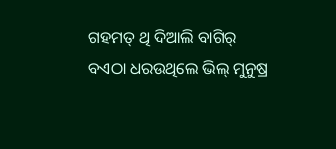ଗହମତ୍ ଥି ଦିଆଲି ବାଗିର୍ ବଏଠା ଧରଉଥିଲେ ଭିଲ୍ ମୁନୁଷ୍ର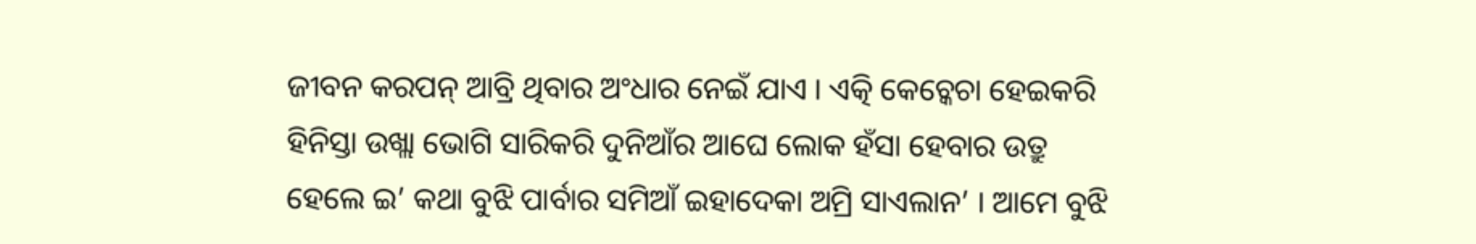ଜୀବନ କରପନ୍ ଆବ୍ରି ଥିବାର ଅଂଧାର ନେଇଁ ଯାଏ । ଏତ୍କି କେଚ୍କେଚା ହେଇକରି ହିନିସ୍ତା ଉଖ୍ଲା ଭୋଗି ସାରିକରି ଦୁନିଆଁର ଆଘେ ଲୋକ ହଁସା ହେବାର ଉତ୍ରୁ ହେଲେ ଇ’ କଥା ବୁଝି ପାର୍ବାର ସମିଆଁ ଇହାଦେକା ଅମ୍ରି ସାଏଲାନ’ । ଆମେ ବୁଝି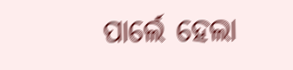ପାର୍ଲେ ହେଲା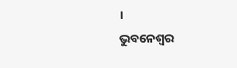।
ଭୁବନେଶ୍ୱର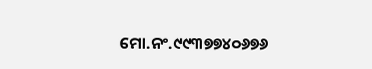ମୋ.ନଂ.୯୯୩୭୭୪୦୬୭୬